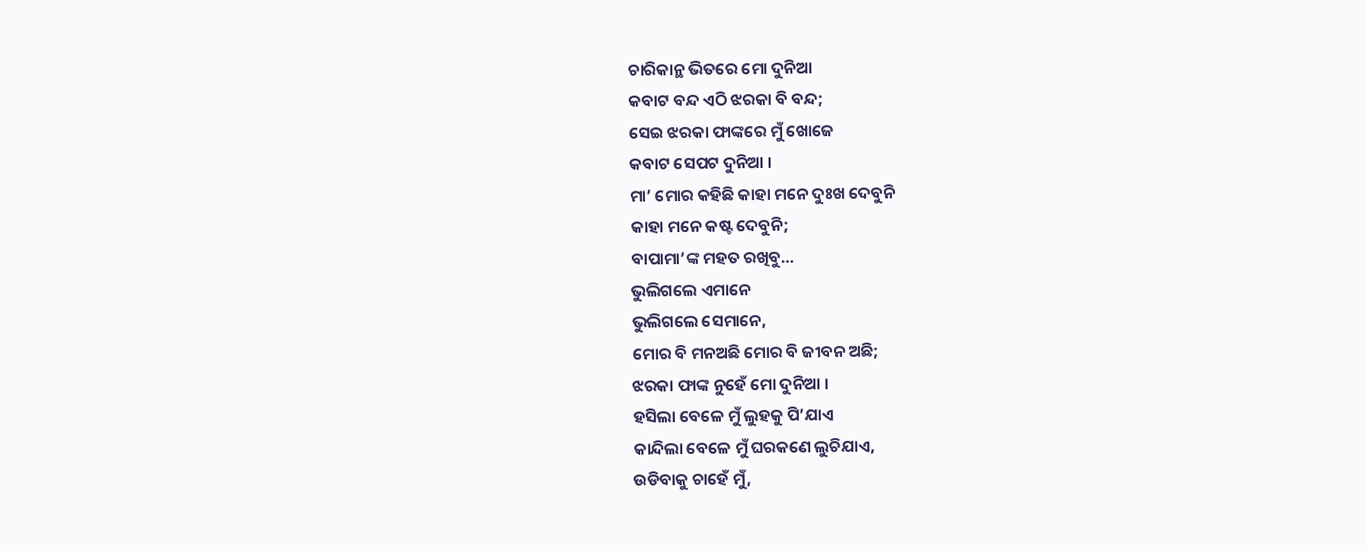ଚାରିକାନ୍ଥ ଭିତରେ ମୋ ଦୁନିଆ
କବାଟ ବନ୍ଦ ଏଠି ଝରକା ବି ବନ୍ଦ;
ସେଇ ଝରକା ଫାଙ୍କରେ ମୁଁ ଖୋଜେ
କବାଟ ସେପଟ ଦୁନିଆ ।
ମା’ ମୋର କହିଛି କାହା ମନେ ଦୁଃଖ ଦେବୁନି
କାହା ମନେ କଷ୍ଟ ଦେବୁନି;
ବାପାମା’ଙ୍କ ମହତ ରଖିବୁ…
ଭୁଲିଗଲେ ଏମାନେ
ଭୁଲିଗଲେ ସେମାନେ,
ମୋର ବି ମନଅଛି ମୋର ବି ଜୀବନ ଅଛି;
ଝରକା ଫାଙ୍କ ନୁହେଁ ମୋ ଦୁନିଆ ।
ହସିଲା ବେଳେ ମୁଁ ଲୁହକୁ ପି’ଯାଏ
କାନ୍ଦିଲା ବେଳେ ମୁଁ ଘରକଣେ ଲୁଚିଯାଏ,
ଉଡିବାକୁ ଚାହେଁ ମୁଁ,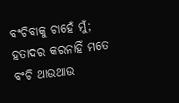ବଂଚିବାକୁ ଚାହେଁ ମୁଁ;
ହତାଦର କରନାହିଁ ମତେ
ବଂଚି ଥାଉଥାଉ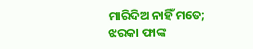ମାରିଦିଅ ନାହିଁ ମତେ;
ଝରକା ଫାଙ୍କ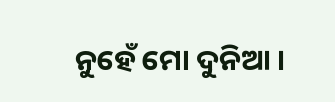ନୁହେଁ ମୋ ଦୁନିଆ ।